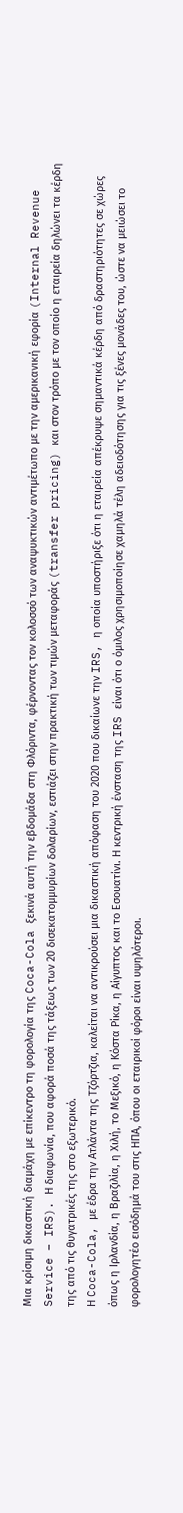Μια κρίσιμη δικαστική διαμάχη με επίκεντρο τη φορολογία της Coca-Cola ξεκινά αυτή την εβδομάδα στη Φλόριντα, φέρνοντας τον κολοσσό των αναψυκτικών αντιμέτωπο με την αμερικανική εφορία (Internal Revenue Service – IRS). Η διαφωνία, που αφορά ποσά της τάξεως των 20 δισεκατομμυρίων δολαρίων, εστιάζει στην πρακτική των τιμών μεταφοράς (transfer pricing) και στον τρόπο με τον οποίο η εταιρεία δηλώνει τα κέρδη της από τις θυγατρικές της στο εξωτερικό.
Η Coca-Cola, με έδρα την Ατλάντα της Τζόρτζια, καλείται να αντικρούσει μια δικαστική απόφαση του 2020 που δικαίωνε την IRS, η οποία υποστήριξε ότι η εταιρεία απέκρυψε σημαντικά κέρδη από δραστηριότητες σε χώρες όπως η Ιρλανδία, η Βραζιλία, η Χιλή, το Μεξικό, η Κόστα Ρίκα, η Αίγυπτος και το Εσουατίνι. Η κεντρική ένσταση της IRS είναι ότι ο όμιλος χρησιμοποίησε χαμηλά τέλη αδειοδότησης για τις ξένες μονάδες του, ώστε να μειώσει το φορολογητέο εισόδημά του στις ΗΠΑ, όπου οι εταιρικοί φόροι είναι υψηλότεροι.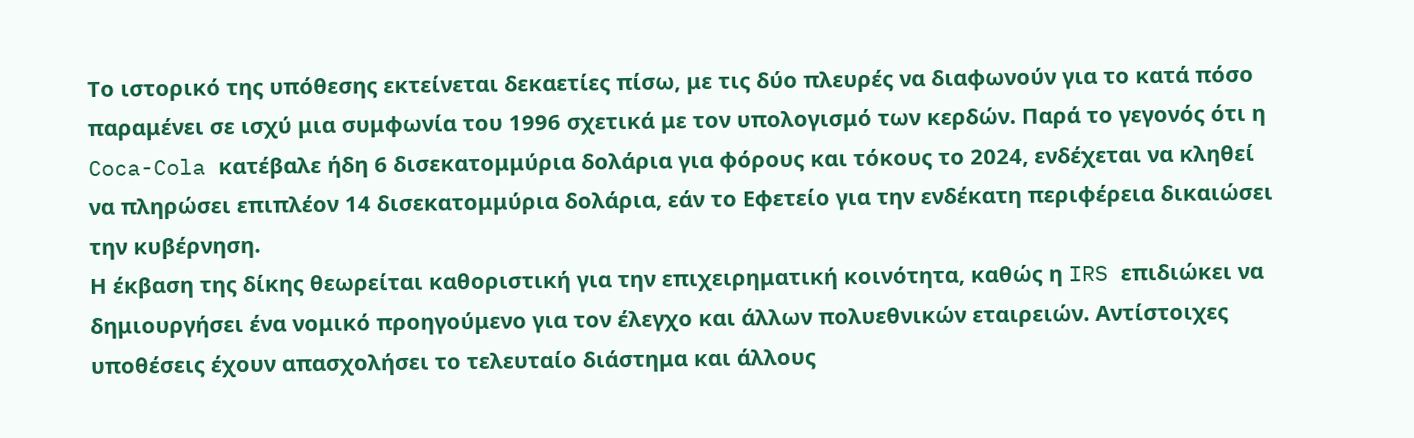Το ιστορικό της υπόθεσης εκτείνεται δεκαετίες πίσω, με τις δύο πλευρές να διαφωνούν για το κατά πόσο παραμένει σε ισχύ μια συμφωνία του 1996 σχετικά με τον υπολογισμό των κερδών. Παρά το γεγονός ότι η Coca-Cola κατέβαλε ήδη 6 δισεκατομμύρια δολάρια για φόρους και τόκους το 2024, ενδέχεται να κληθεί να πληρώσει επιπλέον 14 δισεκατομμύρια δολάρια, εάν το Εφετείο για την ενδέκατη περιφέρεια δικαιώσει την κυβέρνηση.
Η έκβαση της δίκης θεωρείται καθοριστική για την επιχειρηματική κοινότητα, καθώς η IRS επιδιώκει να δημιουργήσει ένα νομικό προηγούμενο για τον έλεγχο και άλλων πολυεθνικών εταιρειών. Αντίστοιχες υποθέσεις έχουν απασχολήσει το τελευταίο διάστημα και άλλους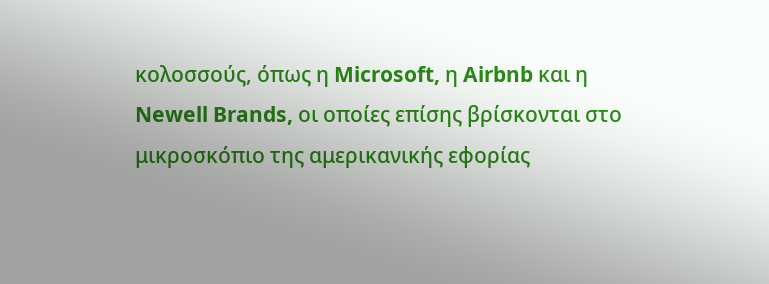κολοσσούς, όπως η Microsoft, η Airbnb και η Newell Brands, οι οποίες επίσης βρίσκονται στο μικροσκόπιο της αμερικανικής εφορίας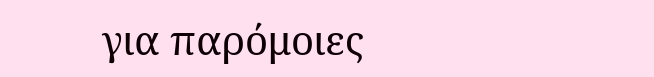για παρόμοιες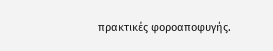πρακτικές φοροαποφυγής.